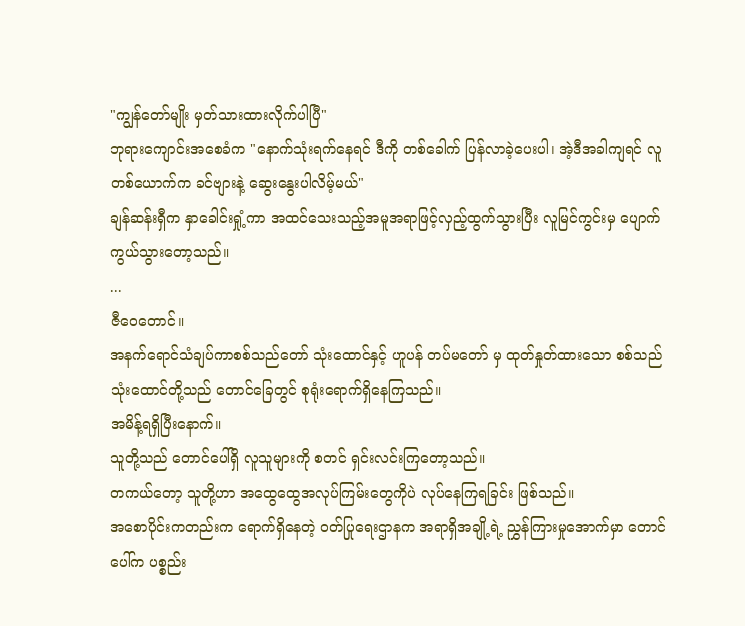"ကျွန်တော်မျိုး မှတ်သားထားလိုက်ပါပြီ"
ဘုရားကျောင်းအစေခံက "နောက်သုံးရက်နေရင် ဒီကို တစ်ခေါက် ပြန်လာခဲ့ပေးပါ၊ အဲ့ဒီအခါကျရင် လူတစ်ယောက်က ခင်ဗျားနဲ့ ဆွေးနွေးပါလိမ့်မယ်"
ချန်ဆန်းရှီက နှာခေါင်းရှုံ့ကာ အထင်သေးသည့်အမူအရာဖြင့်လှည့်ထွက်သွားပြီး လူမြင်ကွင်းမှ ပျောက်ကွယ်သွားတော့သည်။
...
ဇီဝေတောင်။
အနက်ရောင်သံချပ်ကာစစ်သည်တော် သုံးထောင်နှင့် ဟူပန် တပ်မတော် မှ ထုတ်နှုတ်ထားသော စစ်သည် သုံးထောင်တို့သည် တောင်ခြေတွင် စုရုံးရောက်ရှိနေကြသည်။
အမိန့်ရရှိပြီးနောက်။
သူတို့သည် တောင်ပေါ်ရှိ လူသူများကို စတင် ရှင်းလင်းကြတော့သည်။
တကယ်တော့ သူတို့ဟာ အထွေထွေအလုပ်ကြမ်းတွေကိုပဲ လုပ်နေကြရခြင်း ဖြစ်သည်။
အစောပိုင်းကတည်းက ရောက်ရှိနေတဲ့ ဝတ်ပြုရေးဌာနက အရာရှိအချို့ရဲ့ ညွှန်ကြားမှုအောက်မှာ တောင်ပေါ်က ပစ္စည်း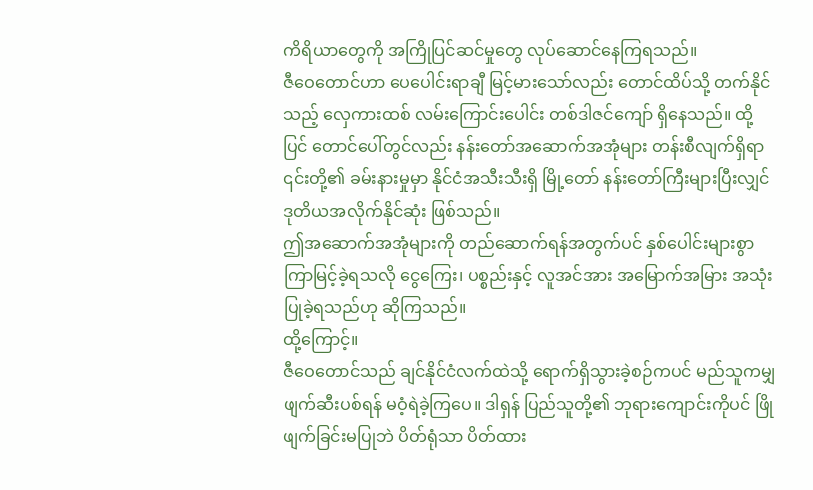ကိရိယာတွေကို အကြိုပြင်ဆင်မှုတွေ လုပ်ဆောင်နေကြရသည်။
ဇီဝေတောင်ဟာ ပေပေါင်းရာချီ မြင့်မားသော်လည်း တောင်ထိပ်သို့ တက်နိုင်သည့် လှေကားထစ် လမ်းကြောင်းပေါင်း တစ်ဒါဇင်ကျော် ရှိနေသည်။ ထို့ပြင် တောင်ပေါ်တွင်လည်း နန်းတော်အဆောက်အအုံများ တန်းစီလျက်ရှိရာ ၎င်းတို့၏ ခမ်းနားမှုမှာ နိုင်ငံအသီးသီးရှိ မြို့တော် နန်းတော်ကြီးများပြီးလျှင် ဒုတိယအလိုက်နိုင်ဆုံး ဖြစ်သည်။
ဤအဆောက်အအုံများကို တည်ဆောက်ရန်အတွက်ပင် နှစ်ပေါင်းများစွာ ကြာမြင့်ခဲ့ရသလို ငွေကြေး၊ ပစ္စည်းနှင့် လူအင်အား အမြောက်အမြား အသုံးပြုခဲ့ရသည်ဟု ဆိုကြသည်။
ထို့ကြောင့်။
ဇီဝေတောင်သည် ချင်နိုင်ငံလက်ထဲသို့ ရောက်ရှိသွားခဲ့စဉ်ကပင် မည်သူကမျှ ဖျက်ဆီးပစ်ရန် မဝံ့ရဲခဲ့ကြပေ။ ဒါရှန် ပြည်သူတို့၏ ဘုရားကျောင်းကိုပင် ဖြိုဖျက်ခြင်းမပြုဘဲ ပိတ်ရုံသာ ပိတ်ထား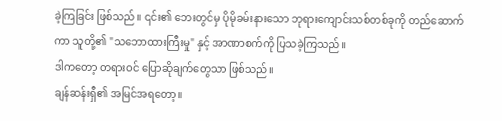ခဲ့ကြခြင်း ဖြစ်သည်။ ၎င်း၏ ဘေးတွင်မှ ပိုမိုခမ်းနားသော ဘုရားကျောင်းသစ်တစ်ခုကို တည်ဆောက်ကာ သူတို့၏ "သဘောထားကြီးမှု" နှင့် အာဏာစက်ကို ပြသခဲ့ကြသည်။
ဒါကတော့ တရားဝင် ပြောဆိုချက်တွေသာ ဖြစ်သည်။
ချန်ဆန်းရှီ၏ အမြင်အရတော့။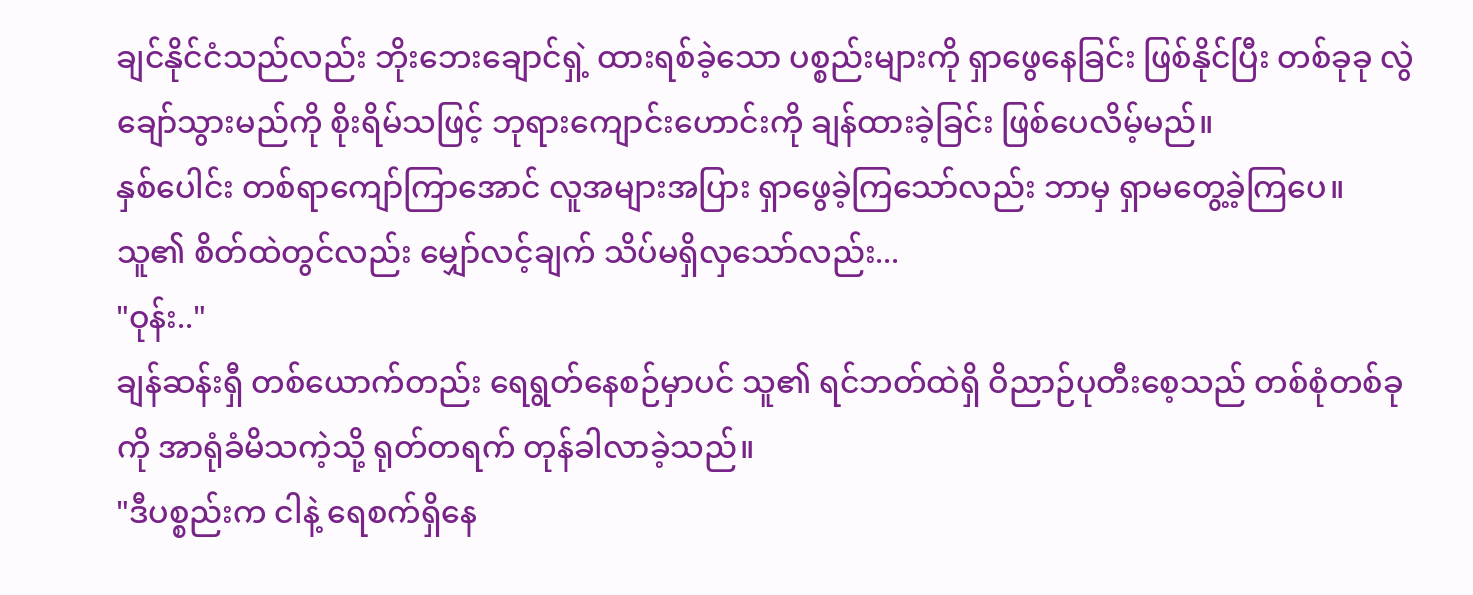ချင်နိုင်ငံသည်လည်း ဘိုးဘေးချောင်ရှဲ့ ထားရစ်ခဲ့သော ပစ္စည်းများကို ရှာဖွေနေခြင်း ဖြစ်နိုင်ပြီး တစ်ခုခု လွဲချော်သွားမည်ကို စိုးရိမ်သဖြင့် ဘုရားကျောင်းဟောင်းကို ချန်ထားခဲ့ခြင်း ဖြစ်ပေလိမ့်မည်။
နှစ်ပေါင်း တစ်ရာကျော်ကြာအောင် လူအများအပြား ရှာဖွေခဲ့ကြသော်လည်း ဘာမှ ရှာမတွေ့ခဲ့ကြပေ။
သူ၏ စိတ်ထဲတွင်လည်း မျှော်လင့်ချက် သိပ်မရှိလှသော်လည်း...
"ဝုန်း.."
ချန်ဆန်းရှီ တစ်ယောက်တည်း ရေရွတ်နေစဉ်မှာပင် သူ၏ ရင်ဘတ်ထဲရှိ ဝိညာဉ်ပုတီးစေ့သည် တစ်စုံတစ်ခုကို အာရုံခံမိသကဲ့သို့ ရုတ်တရက် တုန်ခါလာခဲ့သည်။
"ဒီပစ္စည်းက ငါနဲ့ ရေစက်ရှိနေ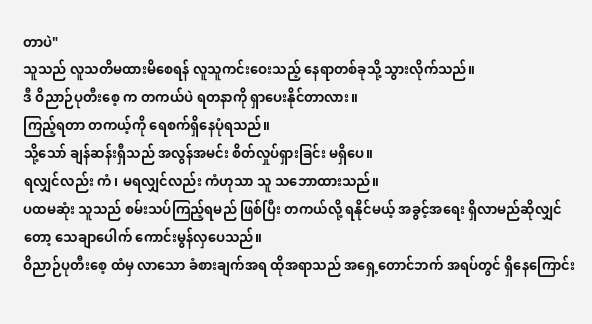တာပဲ"
သူသည် လူသတိမထားမိစေရန် လူသူကင်းဝေးသည့် နေရာတစ်ခုသို့ သွားလိုက်သည်။
ဒီ ဝိညာဉ်ပုတီးစေ့ က တကယ်ပဲ ရတနာကို ရှာပေးနိုင်တာလား။
ကြည့်ရတာ တကယ့်ကို ရေစက်ရှိနေပုံရသည်။
သို့သော် ချန်ဆန်းရှီသည် အလွန်အမင်း စိတ်လှုပ်ရှားခြင်း မရှိပေ။
ရလျှင်လည်း ကံ၊ မရလျှင်လည်း ကံဟုသာ သူ သဘောထားသည်။
ပထမဆုံး သူသည် စမ်းသပ်ကြည့်ရမည် ဖြစ်ပြီး တကယ်လို့ ရနိုင်မယ့် အခွင့်အရေး ရှိလာမည်ဆိုလျှင်တော့ သေချာပေါက် ကောင်းမွန်လှပေသည်။
ဝိညာဉ်ပုတီးစေ့ ထံမှ လာသော ခံစားချက်အရ ထိုအရာသည် အရှေ့တောင်ဘက် အရပ်တွင် ရှိနေကြောင်း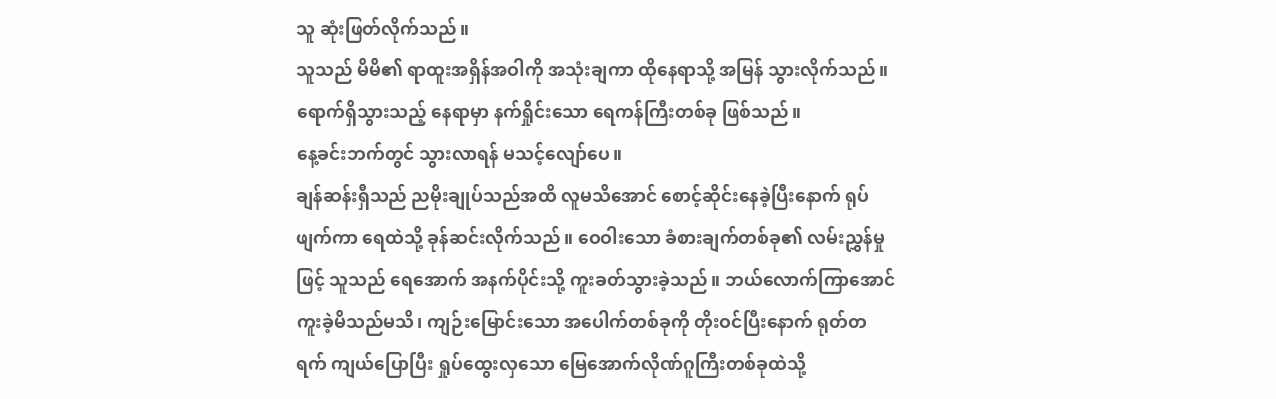သူ ဆုံးဖြတ်လိုက်သည်။
သူသည် မိမိ၏ ရာထူးအရှိန်အဝါကို အသုံးချကာ ထိုနေရာသို့ အမြန် သွားလိုက်သည်။
ရောက်ရှိသွားသည့် နေရာမှာ နက်ရှိုင်းသော ရေကန်ကြီးတစ်ခု ဖြစ်သည်။
နေ့ခင်းဘက်တွင် သွားလာရန် မသင့်လျော်ပေ။
ချန်ဆန်းရှီသည် ညမိုးချုပ်သည်အထိ လူမသိအောင် စောင့်ဆိုင်းနေခဲ့ပြီးနောက် ရုပ်ဖျက်ကာ ရေထဲသို့ ခုန်ဆင်းလိုက်သည်။ ဝေဝါးသော ခံစားချက်တစ်ခု၏ လမ်းညွှန်မှုဖြင့် သူသည် ရေအောက် အနက်ပိုင်းသို့ ကူးခတ်သွားခဲ့သည်။ ဘယ်လောက်ကြာအောင် ကူးခဲ့မိသည်မသိ၊ ကျဉ်းမြောင်းသော အပေါက်တစ်ခုကို တိုးဝင်ပြီးနောက် ရုတ်တရက် ကျယ်ပြောပြီး ရှုပ်ထွေးလှသော မြေအောက်လိုဏ်ဂူကြီးတစ်ခုထဲသို့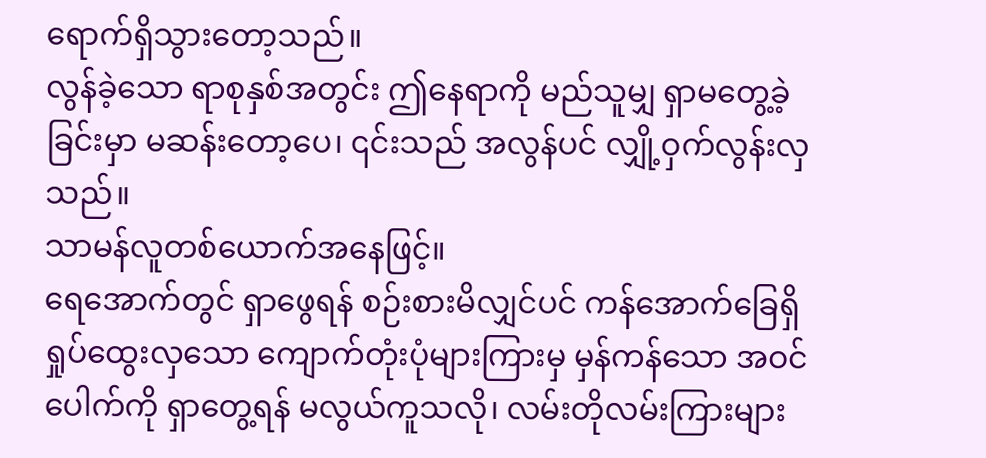ရောက်ရှိသွားတော့သည်။
လွန်ခဲ့သော ရာစုနှစ်အတွင်း ဤနေရာကို မည်သူမျှ ရှာမတွေ့ခဲ့ခြင်းမှာ မဆန်းတော့ပေ၊ ၎င်းသည် အလွန်ပင် လျှို့ဝှက်လွန်းလှသည်။
သာမန်လူတစ်ယောက်အနေဖြင့်။
ရေအောက်တွင် ရှာဖွေရန် စဉ်းစားမိလျှင်ပင် ကန်အောက်ခြေရှိ ရှုပ်ထွေးလှသော ကျောက်တုံးပုံများကြားမှ မှန်ကန်သော အဝင်ပေါက်ကို ရှာတွေ့ရန် မလွယ်ကူသလို၊ လမ်းတိုလမ်းကြားများ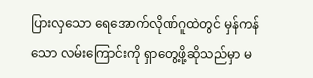ပြားလှသော ရေအောက်လိုဏ်ဂူထဲတွင် မှန်ကန်သော လမ်းကြောင်းကို ရှာတွေ့ဖို့ဆိုသည်မှာ မ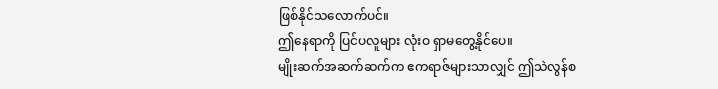ဖြစ်နိုင်သလောက်ပင်။
ဤနေရာကို ပြင်ပလူများ လုံးဝ ရှာမတွေ့နိုင်ပေ။
မျိုးဆက်အဆက်ဆက်က ဧကရာဇ်များသာလျှင် ဤသဲလွန်စ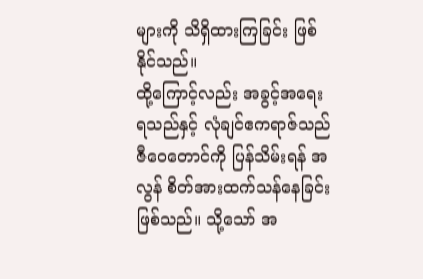များကို သိရှိထားကြခြင်း ဖြစ်နိုင်သည်။
ထို့ကြောင့်လည်း အခွင့်အရေး ရသည်နှင့် လုံချင်ဧကရာဇ်သည် ဇီဝေတောင်ကို ပြန်သိမ်းရန် အလွန် စိတ်အားထက်သန်နေခြင်း ဖြစ်သည်။ သို့သော် အ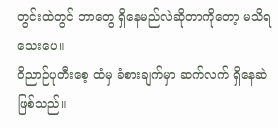တွင်းထဲတွင် ဘာတွေ ရှိနေမည်လဲဆိုတာကိုတော့ မသိရသေးပေ။
ဝိညာဉ်ပုတီးစေ့ ထံမှ ခံစားချက်မှာ ဆက်လက် ရှိနေဆဲ ဖြစ်သည်။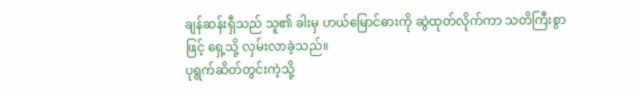ချန်ဆန်းရှီသည် သူ၏ ခါးမှ ဟယ်မြောင်ဓားကို ဆွဲထုတ်လိုက်ကာ သတိကြီးစွာဖြင့် ရှေ့သို့ လှမ်းလာခဲ့သည်။
ပုရွက်ဆိတ်တွင်းကဲ့သို့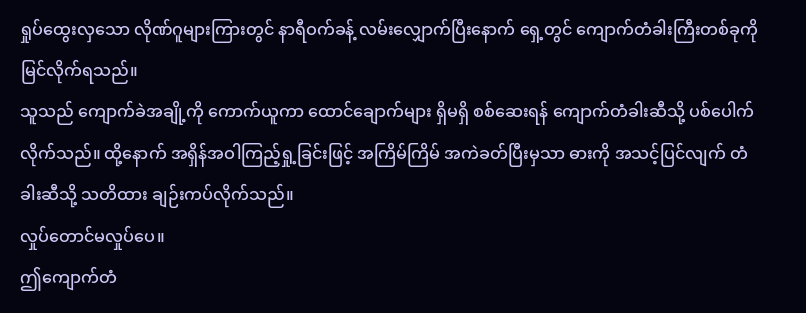ရှုပ်ထွေးလှသော လိုဏ်ဂူများကြားတွင် နာရီဝက်ခန့် လမ်းလျှောက်ပြီးနောက် ရှေ့တွင် ကျောက်တံခါးကြီးတစ်ခုကို မြင်လိုက်ရသည်။
သူသည် ကျောက်ခဲအချို့ကို ကောက်ယူကာ ထောင်ချောက်များ ရှိမရှိ စစ်ဆေးရန် ကျောက်တံခါးဆီသို့ ပစ်ပေါက်လိုက်သည်။ ထို့နောက် အရှိန်အဝါကြည့်ရှု့ခြင်းဖြင့် အကြိမ်ကြိမ် အကဲခတ်ပြီးမှသာ ဓားကို အသင့်ပြင်လျက် တံခါးဆီသို့ သတိထား ချဉ်းကပ်လိုက်သည်။
လှုပ်တောင်မလှုပ်ပေ။
ဤကျောက်တံ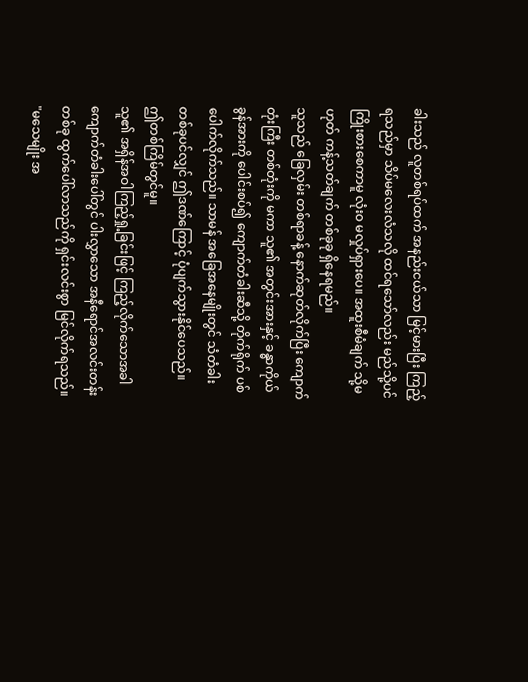ခါးသည် လူတစ်ရပ်ထက် အနည်းငယ်သာ မြင့်မားပြီး ကြည့်ရသည်မှာ သိပ်မလေးလံသလို ထင်ရသော်လည်း မည်သို့ပင် ကြိုးစားစေကာမူ လုံးဝ မလှုပ်ရှားပေ။ အထူးစီမံချက် သို့မဟုတ် ကန့်သတ်ချက် တစ်ခုခု ရှိနေရမည်။
သူသည် ခြေလှမ်း တစ်ရာခန့် နောက်ဆုတ်လိုက်ပြီး ကျောက်တုံးကြီး တစ်တုံးကို မကာ သူ၏ အတွင်းအားနှင့် ခန္ဓာကိုယ် ခွန်အားကို ပေါင်းစပ်၍ ကျောက်တံခါးဆီသို့ တိုက်ရိုက် ပစ်ပေါက်လိုက်သည်။ သာမန် အခြေအနေမျိုးတွင် သံတံခါးတစ်ခုပင်လျှင် ဤဒဏ်ကြောင့် ပုံပျက်သွားနိုင်ပေသည်။
ဤတစ်ကြိမ်တွင်မူ။
သူ၏ အရှိန်အဝါကြည့်ရှု့ခြင်းဖြင့် ကြည့်လိုက်သောအခါ ကျောက်တံခါးပေါ်တွင် ပါးလွှာသော အနီရောင်အလင်းတန်းတစ်ခု ထွက်ပေါ်လာသည်ကို ရှင်းလင်းစွာ မြင်လိုက်ရသည်။
"မသေမျိုး အ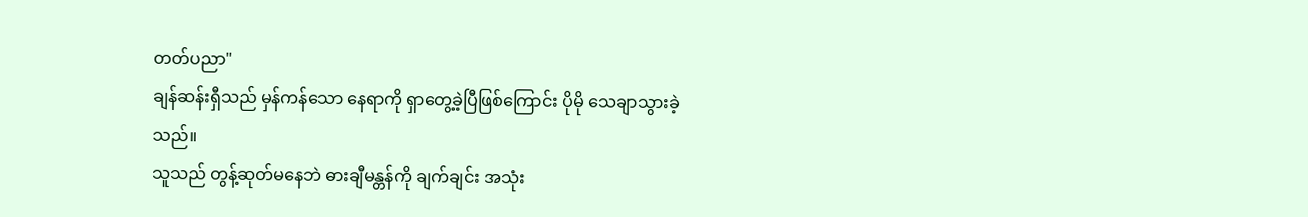တတ်ပညာ"
ချန်ဆန်းရှီသည် မှန်ကန်သော နေရာကို ရှာတွေ့ခဲ့ပြီဖြစ်ကြောင်း ပိုမို သေချာသွားခဲ့သည်။
သူသည် တွန့်ဆုတ်မနေဘဲ ဓားချီမန္တန်ကို ချက်ချင်း အသုံး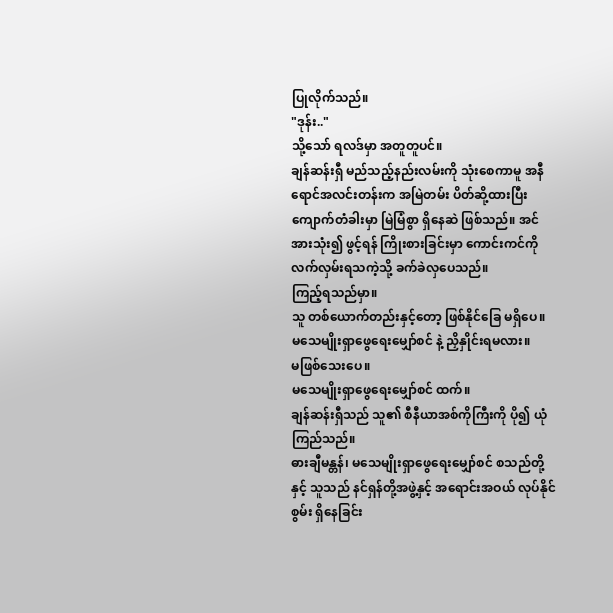ပြုလိုက်သည်။
"ဒုန်း.."
သို့သော် ရလဒ်မှာ အတူတူပင်။
ချန်ဆန်းရှီ မည်သည့်နည်းလမ်းကို သုံးစေကာမူ အနီရောင်အလင်းတန်းက အမြဲတမ်း ပိတ်ဆို့ထားပြီး ကျောက်တံခါးမှာ မြဲမြံစွာ ရှိနေဆဲ ဖြစ်သည်။ အင်အားသုံး၍ ဖွင့်ရန် ကြိုးစားခြင်းမှာ ကောင်းကင်ကို လက်လှမ်းရသကဲ့သို့ ခက်ခဲလှပေသည်။
ကြည့်ရသည်မှာ။
သူ တစ်ယောက်တည်းနှင့်တော့ ဖြစ်နိုင်ခြေ မရှိပေ။
မသေမျိုးရှာဖွေရေးမျှော်စင် နဲ့ ညှိနှိုင်းရမလား။
မဖြစ်သေးပေ။
မသေမျိုးရှာဖွေရေးမျှော်စင် ထက်။
ချန်ဆန်းရှီသည် သူ၏ စီနီယာအစ်ကိုကြီးကို ပို၍ ယုံကြည်သည်။
ဓားချီမန္တန်၊ မသေမျိုးရှာဖွေရေးမျှော်စင် စသည်တို့နှင့် သူသည် နင်ရှန်တို့အဖွဲ့နှင့် အရောင်းအဝယ် လုပ်နိုင်စွမ်း ရှိနေခြင်း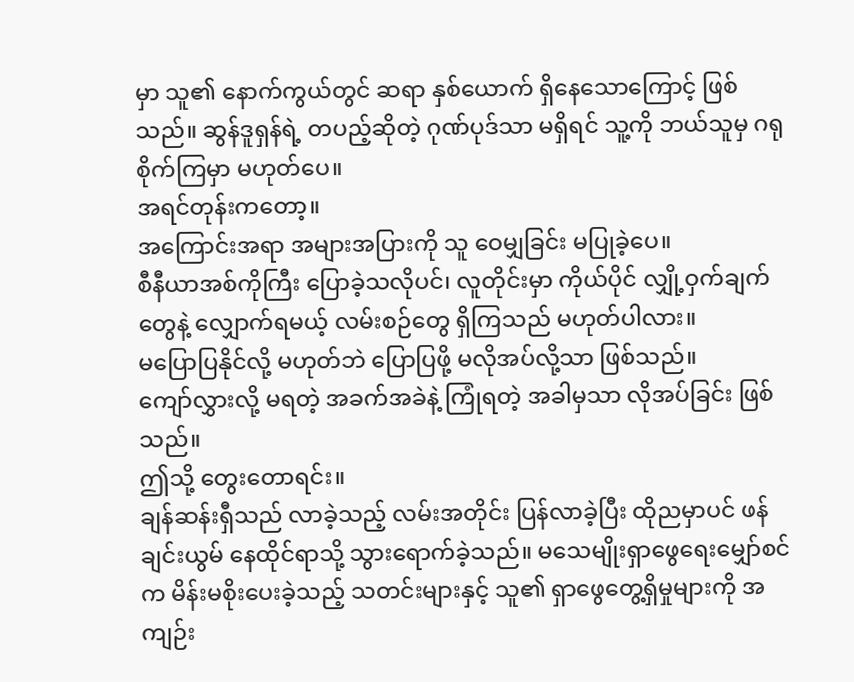မှာ သူ၏ နောက်ကွယ်တွင် ဆရာ နှစ်ယောက် ရှိနေသောကြောင့် ဖြစ်သည်။ ဆွန်ဒူရှန်ရဲ့ တပည့်ဆိုတဲ့ ဂုဏ်ပုဒ်သာ မရှိရင် သူ့ကို ဘယ်သူမှ ဂရုစိုက်ကြမှာ မဟုတ်ပေ။
အရင်တုန်းကတော့။
အကြောင်းအရာ အများအပြားကို သူ ဝေမျှခြင်း မပြုခဲ့ပေ။
စီနီယာအစ်ကိုကြီး ပြောခဲ့သလိုပင်၊ လူတိုင်းမှာ ကိုယ်ပိုင် လျှို့ဝှက်ချက်တွေနဲ့ လျှောက်ရမယ့် လမ်းစဉ်တွေ ရှိကြသည် မဟုတ်ပါလား။
မပြောပြနိုင်လို့ မဟုတ်ဘဲ ပြောပြဖို့ မလိုအပ်လို့သာ ဖြစ်သည်။
ကျော်လွှားလို့ မရတဲ့ အခက်အခဲနဲ့ ကြုံရတဲ့ အခါမှသာ လိုအပ်ခြင်း ဖြစ်သည်။
ဤသို့ တွေးတောရင်း။
ချန်ဆန်းရှီသည် လာခဲ့သည့် လမ်းအတိုင်း ပြန်လာခဲ့ပြီး ထိုညမှာပင် ဖန်ချင်းယွမ် နေထိုင်ရာသို့ သွားရောက်ခဲ့သည်။ မသေမျိုးရှာဖွေရေးမျှော်စင် က မိန်းမစိုးပေးခဲ့သည့် သတင်းများနှင့် သူ၏ ရှာဖွေတွေ့ရှိမှုများကို အကျဉ်း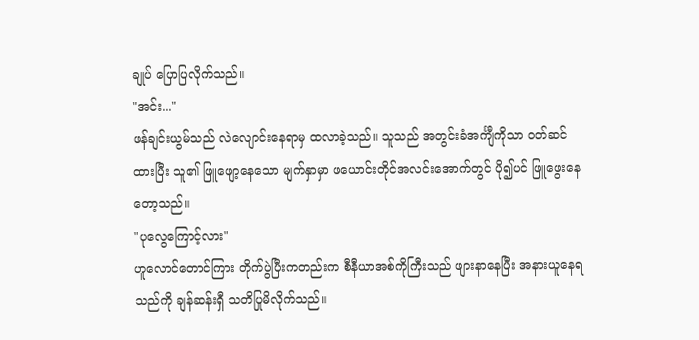ချုပ် ပြောပြလိုက်သည်။
"အင်း..."
ဖန်ချင်းယွမ်သည် လဲလျောင်းနေရာမှ ထလာခဲ့သည်။ သူသည် အတွင်းခံအင်္ကျီကိုသာ ဝတ်ဆင်ထားပြီး သူ၏ ဖြူဖျော့နေသော မျက်နှာမှာ ဖယောင်းတိုင်အလင်းအောက်တွင် ပို၍ပင် ဖြူဖွေးနေတော့သည်။
"ပုလွေကြောင့်လား"
ဟူလောင်တောင်ကြား တိုက်ပွဲပြီးကတည်းက စီနီယာအစ်ကိုကြီးသည် ဖျားနာနေပြီး အနားယူနေရသည်ကို ချန်ဆန်းရှီ သတိပြုမိလိုက်သည်။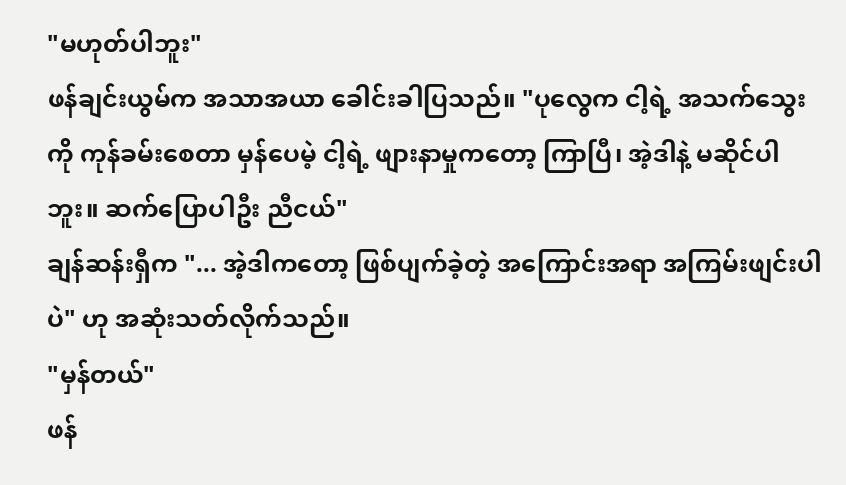"မဟုတ်ပါဘူး"
ဖန်ချင်းယွမ်က အသာအယာ ခေါင်းခါပြသည်။ "ပုလွေက ငါ့ရဲ့ အသက်သွေးကို ကုန်ခမ်းစေတာ မှန်ပေမဲ့ ငါ့ရဲ့ ဖျားနာမှုကတော့ ကြာပြီ၊ အဲ့ဒါနဲ့ မဆိုင်ပါဘူး။ ဆက်ပြောပါဦး ညီငယ်"
ချန်ဆန်းရှီက "... အဲ့ဒါကတော့ ဖြစ်ပျက်ခဲ့တဲ့ အကြောင်းအရာ အကြမ်းဖျင်းပါပဲ" ဟု အဆုံးသတ်လိုက်သည်။
"မှန်တယ်"
ဖန်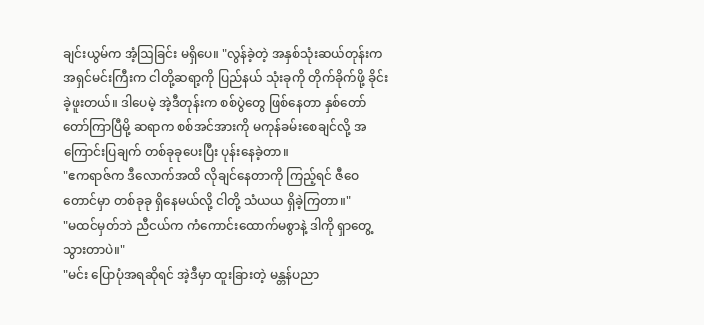ချင်းယွမ်က အံ့ဩခြင်း မရှိပေ။ "လွန်ခဲ့တဲ့ အနှစ်သုံးဆယ်တုန်းက အရှင်မင်းကြီးက ငါတို့ဆရာ့ကို ပြည်နယ် သုံးခုကို တိုက်ခိုက်ဖို့ ခိုင်းခဲ့ဖူးတယ်။ ဒါပေမဲ့ အဲ့ဒီတုန်းက စစ်ပွဲတွေ ဖြစ်နေတာ နှစ်တော်တော်ကြာပြီမို့ ဆရာက စစ်အင်အားကို မကုန်ခမ်းစေချင်လို့ အကြောင်းပြချက် တစ်ခုခုပေးပြီး ပုန်းနေခဲ့တာ။
"ဧကရာဇ်က ဒီလောက်အထိ လိုချင်နေတာကို ကြည့်ရင် ဇီဝေတောင်မှာ တစ်ခုခု ရှိနေမယ်လို့ ငါတို့ သံယယ ရှိခဲ့ကြတာ။"
"မထင်မှတ်ဘဲ ညီငယ်က ကံကောင်းထောက်မစွာနဲ့ ဒါကို ရှာတွေ့သွားတာပဲ။"
"မင်း ပြောပုံအရဆိုရင် အဲ့ဒီမှာ ထူးခြားတဲ့ မန္တန်ပညာ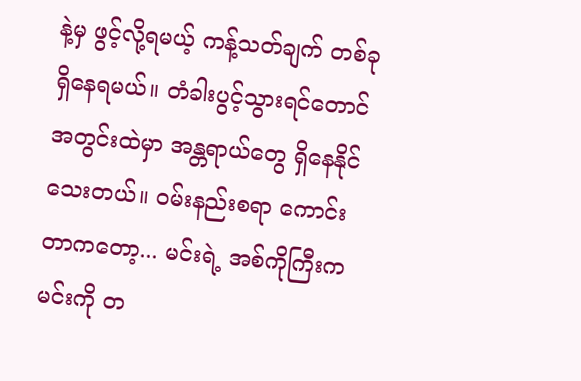နဲ့မှ ဖွင့်လို့ရမယ့် ကန့်သတ်ချက် တစ်ခု ရှိနေရမယ်။ တံခါးပွင့်သွားရင်တောင် အတွင်းထဲမှာ အန္တရာယ်တွေ ရှိနေနိုင်သေးတယ်။ ဝမ်းနည်းစရာ ကောင်းတာကတော့... မင်းရဲ့ အစ်ကိုကြီးက မင်းကို တ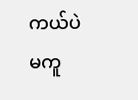ကယ်ပဲ မကူ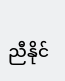ညီနိုင်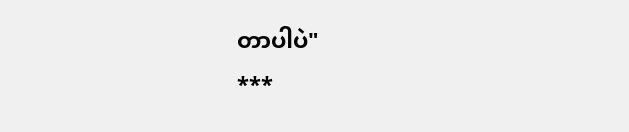တာပါပဲ"
***